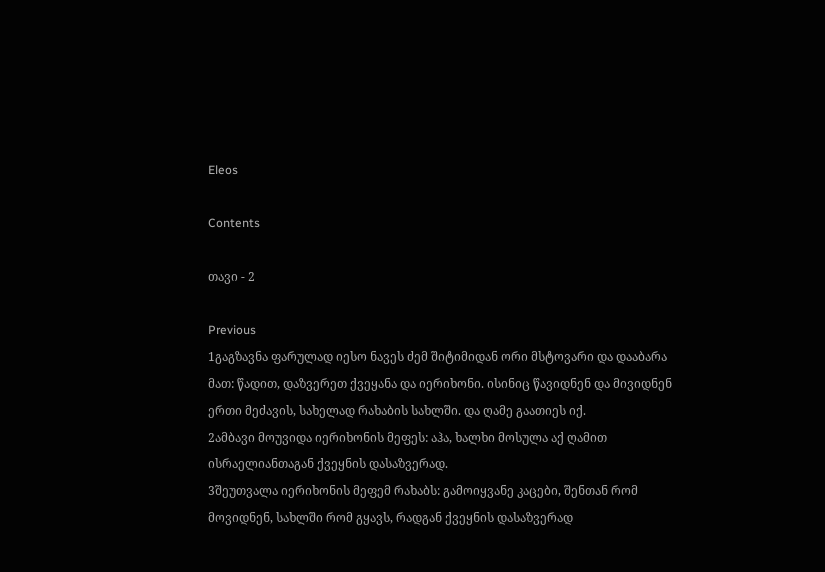Eleos

Contents

თავი - 2

Previous
1გაგზავნა ფარულად იესო ნავეს ძემ შიტიმიდან ორი მსტოვარი და დააბარა მათ: წადით, დაზვერეთ ქვეყანა და იერიხონი. ისინიც წავიდნენ და მივიდნენ ერთი მეძავის, სახელად რახაბის სახლში. და ღამე გაათიეს იქ.
2ამბავი მოუვიდა იერიხონის მეფეს: აჰა, ხალხი მოსულა აქ ღამით ისრაელიანთაგან ქვეყნის დასაზვერად.
3შეუთვალა იერიხონის მეფემ რახაბს: გამოიყვანე კაცები, შენთან რომ მოვიდნენ, სახლში რომ გყავს, რადგან ქვეყნის დასაზვერად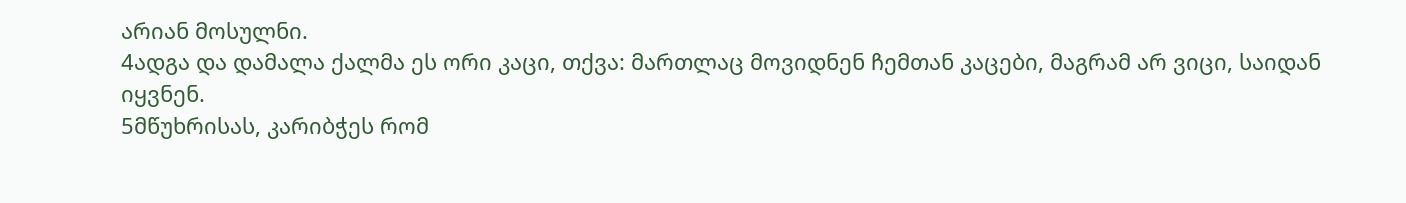არიან მოსულნი.
4ადგა და დამალა ქალმა ეს ორი კაცი, თქვა: მართლაც მოვიდნენ ჩემთან კაცები, მაგრამ არ ვიცი, საიდან იყვნენ.
5მწუხრისას, კარიბჭეს რომ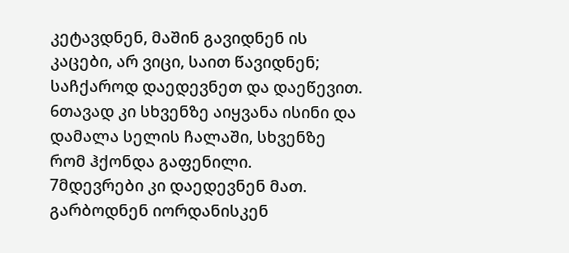კეტავდნენ, მაშინ გავიდნენ ის კაცები, არ ვიცი, საით წავიდნენ; საჩქაროდ დაედევნეთ და დაეწევით.
6თავად კი სხვენზე აიყვანა ისინი და დამალა სელის ჩალაში, სხვენზე რომ ჰქონდა გაფენილი.
7მდევრები კი დაედევნენ მათ. გარბოდნენ იორდანისკენ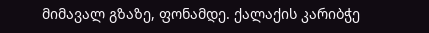მიმავალ გზაზე, ფონამდე. ქალაქის კარიბჭე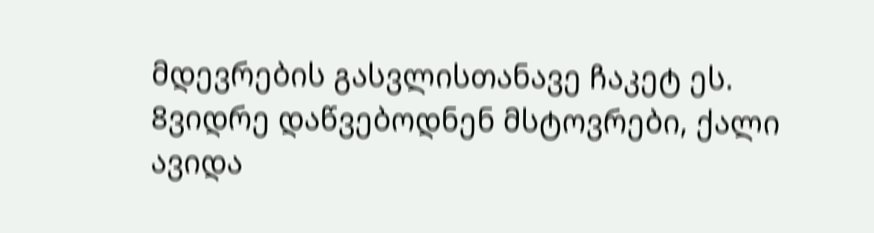მდევრების გასვლისთანავე ჩაკეტ ეს.
8ვიდრე დაწვებოდნენ მსტოვრები, ქალი ავიდა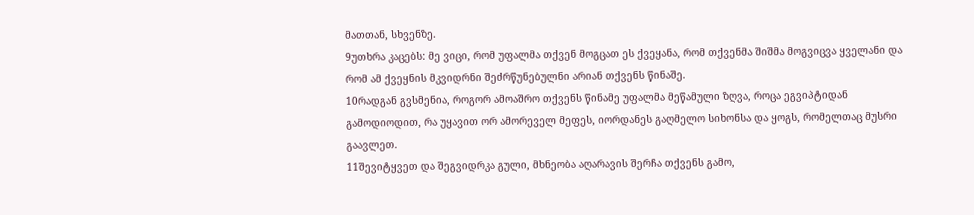მათთან, სხვენზე.
9უთხრა კაცებს: მე ვიცი, რომ უფალმა თქვენ მოგცათ ეს ქვეყანა, რომ თქვენმა შიშმა მოგვიცვა ყველანი და რომ ამ ქვეყნის მკვიდრნი შეძრწუნებულნი არიან თქვენს წინაშე.
10რადგან გვსმენია, როგორ ამოაშრო თქვენს წინამე უფალმა მეწამული ზღვა, როცა ეგვიპტიდან გამოდიოდით, რა უყავით ორ ამორეველ მეფეს, იორდანეს გაღმელო სიხონსა და ყოგს, რომელთაც მუსრი გაავლეთ.
11შევიტყვეთ და შეგვიდრკა გული, მხნეობა აღარავის შერჩა თქვენს გამო,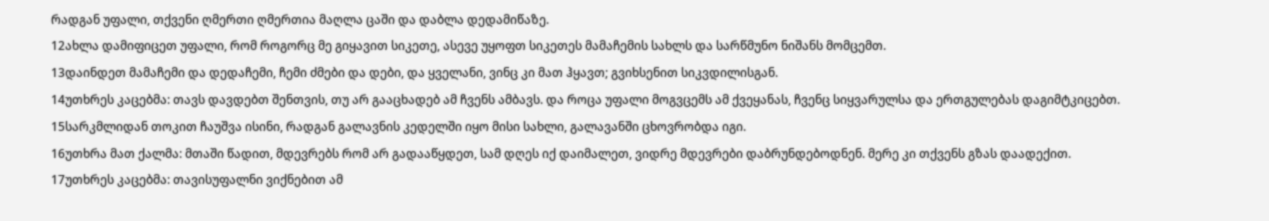რადგან უფალი, თქვენი ღმერთი ღმერთია მაღლა ცაში და დაბლა დედამიწაზე.
12ახლა დამიფიცეთ უფალი, რომ როგორც მე გიყავით სიკეთე, ასევე უყოფთ სიკეთეს მამაჩემის სახლს და სარწმუნო ნიშანს მომცემთ.
13დაინდეთ მამაჩემი და დედაჩემი, ჩემი ძმები და დები, და ყველანი, ვინც კი მათ ჰყავთ; გვიხსენით სიკვდილისგან.
14უთხრეს კაცებმა: თავს დავდებთ შენთვის, თუ არ გააცხადებ ამ ჩვენს ამბავს. და როცა უფალი მოგვცემს ამ ქვეყანას, ჩვენც სიყვარულსა და ერთგულებას დაგიმტკიცებთ.
15სარკმლიდან თოკით ჩაუშვა ისინი, რადგან გალავნის კედელში იყო მისი სახლი, გალავანში ცხოვრობდა იგი.
16უთხრა მათ ქალმა: მთაში წადით, მდევრებს რომ არ გადააწყდეთ, სამ დღეს იქ დაიმალეთ, ვიდრე მდევრები დაბრუნდებოდნენ. მერე კი თქვენს გზას დაადექით.
17უთხრეს კაცებმა: თავისუფალნი ვიქნებით ამ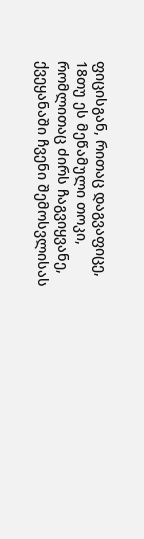ფიცისგან, რითაც დაგვაფიცე,
18თუ ეს მეწამული თოკი, რომლითაც ძირს ჩაგვიყვანე, ქვეყანაში ჩვენი შემოსვლისას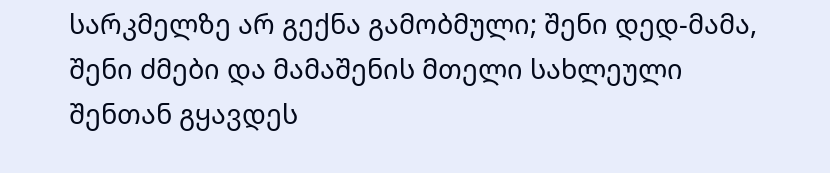სარკმელზე არ გექნა გამობმული; შენი დედ-მამა, შენი ძმები და მამაშენის მთელი სახლეული შენთან გყავდეს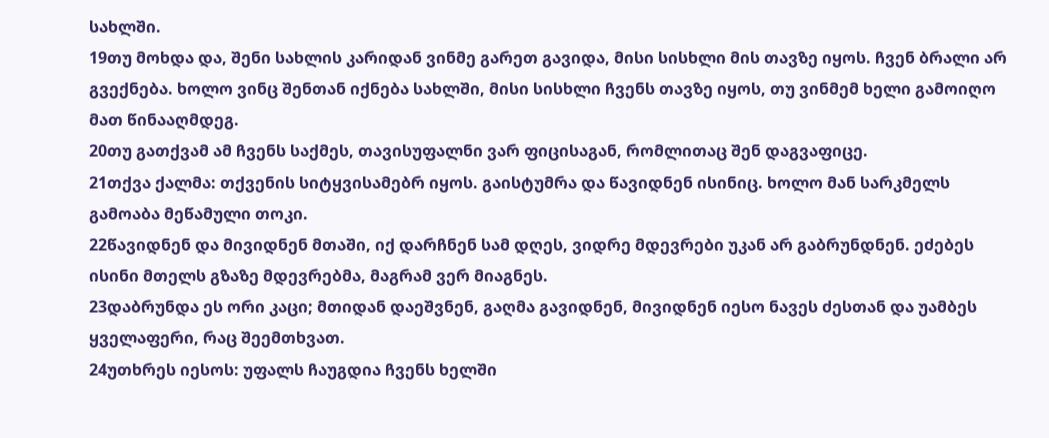სახლში.
19თუ მოხდა და, შენი სახლის კარიდან ვინმე გარეთ გავიდა, მისი სისხლი მის თავზე იყოს. ჩვენ ბრალი არ გვექნება. ხოლო ვინც შენთან იქნება სახლში, მისი სისხლი ჩვენს თავზე იყოს, თუ ვინმემ ხელი გამოიღო მათ წინააღმდეგ.
20თუ გათქვამ ამ ჩვენს საქმეს, თავისუფალნი ვარ ფიცისაგან, რომლითაც შენ დაგვაფიცე.
21თქვა ქალმა: თქვენის სიტყვისამებრ იყოს. გაისტუმრა და წავიდნენ ისინიც. ხოლო მან სარკმელს გამოაბა მეწამული თოკი.
22წავიდნენ და მივიდნენ მთაში, იქ დარჩნენ სამ დღეს, ვიდრე მდევრები უკან არ გაბრუნდნენ. ეძებეს ისინი მთელს გზაზე მდევრებმა, მაგრამ ვერ მიაგნეს.
23დაბრუნდა ეს ორი კაცი; მთიდან დაეშვნენ, გაღმა გავიდნენ, მივიდნენ იესო ნავეს ძესთან და უამბეს ყველაფერი, რაც შეემთხვათ.
24უთხრეს იესოს: უფალს ჩაუგდია ჩვენს ხელში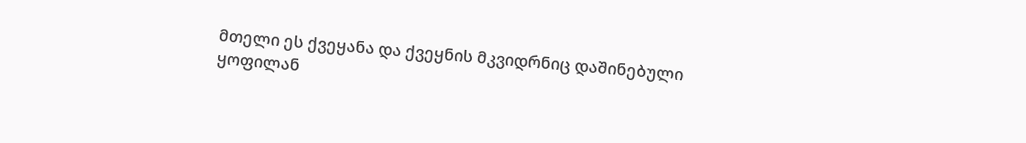მთელი ეს ქვეყანა და ქვეყნის მკვიდრნიც დაშინებული ყოფილან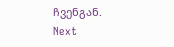ჩვენგან.
Next